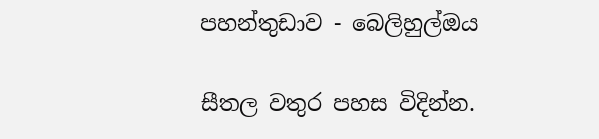පහන්තුඩාව - බෙලිහුල්ඔය

සීතල වතුර පහස විදින්න.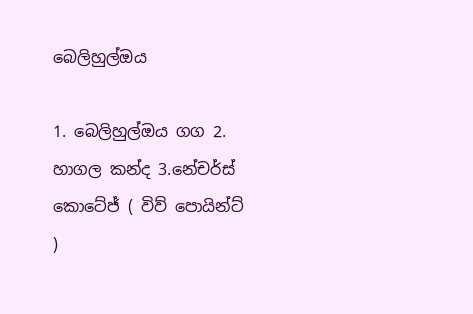බෙලිහුල්ඔය

1. බෙලිහුල්ඔය ගග 2. හාගල කන්ද 3.නේචර්ස් කොටේජ් ( විව් පොයින්ට් )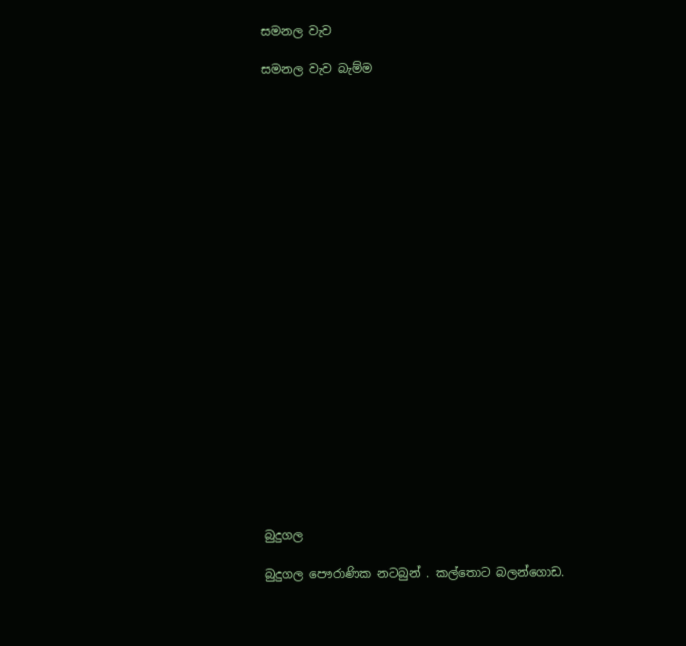සමනල වැව

සමනල වැව බැම්ම























බුදුගල

බුදුගල පෞරාණික නටබුන් . කල්තොට බලන්ගොඩ.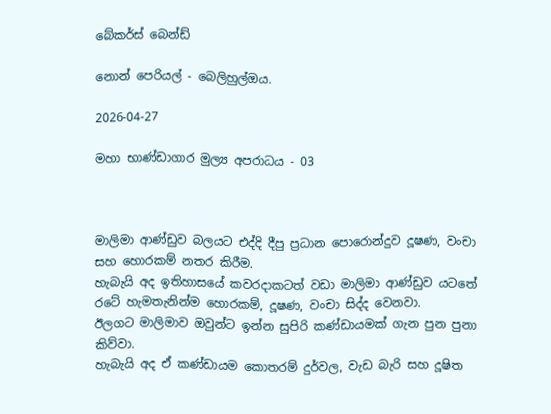බේකර්ස් බෙන්ඩ්

නොන් පෙරියල් - බෙලිහුල්ඔය.

2026-04-27

මහා භාණ්ඩාගාර මුල්‍ය අපරාධය - 03



මාලිමා ආණ්ඩුව බලයට එද්දි දීපු ප්‍රධාන පොරොන්දුව දූෂණ, වංචා සහ හොරකම් නතර කිරීම.
හැබැයි අද ඉතිහාසයේ කවරදාකටත් වඩා මාලිමා ආණ්ඩුව යටතේ රටේ හැමතැනින්ම හොරකම්, දූෂණ, වංචා සිද්ද වෙනවා.
ඊලගට මාලිමාව ඔවුන්‍ට ඉන්න සුපිරි කණ්ඩායමක් ගැන පුන පුනා කිව්වා.
හැබැයි අද ඒ කණ්ඩායම කොතරම් දුර්වල, වැඩ බැරි සහ දූෂිත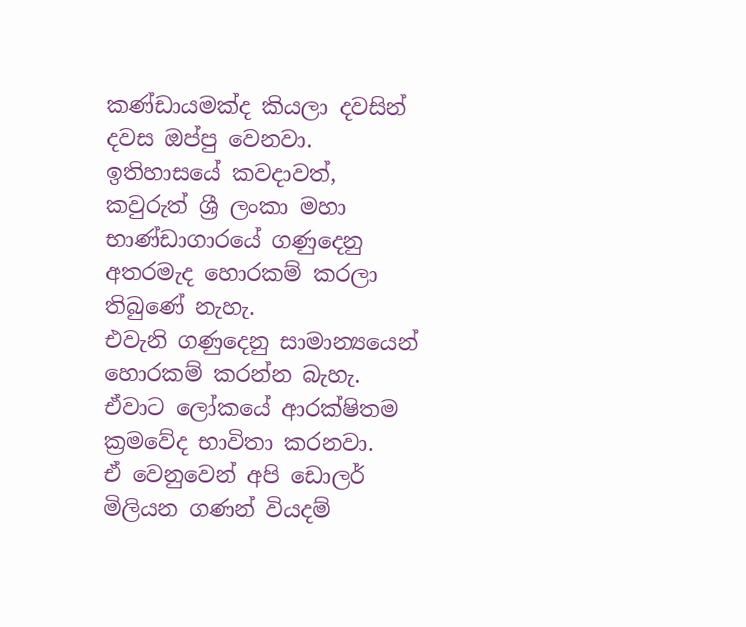කණ්ඩායමක්ද කියලා දවසින් දවස ඔප්පු වෙනවා.
ඉතිහාසයේ කවදාවත්, කවුරුත් ශ්‍රී ලංකා මහා භාණ්ඩාගාරයේ ගණුදෙනු අතරමැද හොරකම් කරලා තිබුණේ නැහැ.
එවැනි ගණුදෙනු සාමාන්‍යයෙන් හොරකම් කරන්න බැහැ.
ඒවාට ලෝකයේ ආරක්ෂිතම ක්‍රමවේද භාවිතා කරනවා.
ඒ වෙනුවෙන් අපි ඩොලර් මිලියන ගණන් වියදම්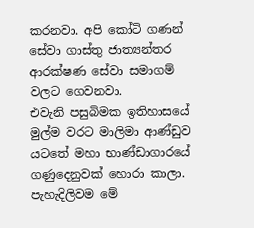කරනවා. අපි කෝටි ගණන් සේවා ගාස්තු ජාත්‍යන්තර ආරක්ෂණ සේවා සමාගම් වලට ගෙවනවා.
එවැනි පසුබිමක ඉතිහාසයේ මුල්ම වරට මාලිමා ආණ්ඩුව යටතේ මහා භාණ්ඩාගාරයේ ගණුදෙනුවක් හොරා කාලා.
පැහැදිලිවම මේ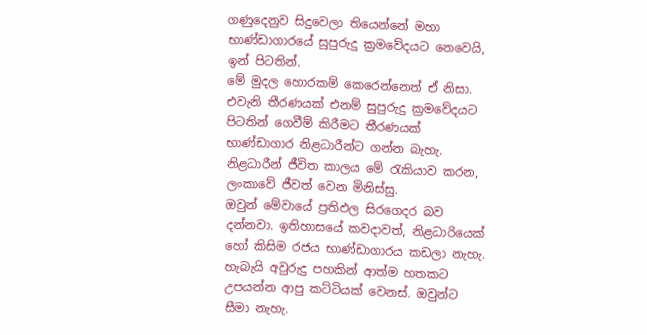ගණුදෙනුව සිදුවෙලා තියෙන්නේ මහා භාණ්ඩාගාරයේ සුපුරුදු ක්‍රමවේදයට නෙවෙයි, ඉන් පිටතින්.
මේ මුදල හොරකම් කෙරෙන්නෙත් ඒ නිසා.
එවැනි තීරණයක් එනම් සුපුරුදු ක්‍රමවේදයට පිටතින් ගෙවීම් කිරීමට තීරණයක් භාණ්ඩාගාර නිළධාරීන්ට ගන්න බැහැ.
නිළධාරීන් ජීවිත කාලය මේ රැකියාව කරන, ලංකාවේ ජීවත් වෙන මිනිස්සු.
ඔවුන් මේවායේ ප්‍රතිඵල සිරගෙදර බව දන්නවා. ඉතිහාසයේ කවදාවත්, නිළධාරියෙක් හෝ කිසිම රජය භාණ්ඩාගාරය කඩලා නැහැ.
හැබැයි අවුරුදු පහකින් ආත්ම හතකට උපයන්න ආපු කට්ටියක් වෙනස්. ඔවුන්ට සීමා නැහැ.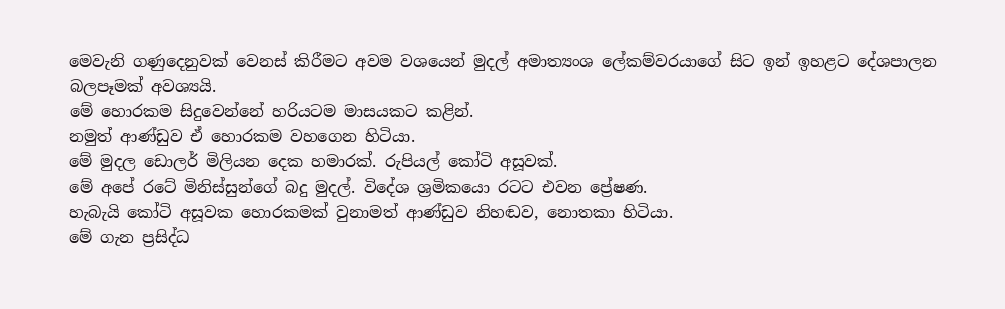මෙවැනි ගණුදෙනුවක් වෙනස් කිරීමට අවම වශයෙන් මුදල් අමාත්‍යංශ ලේකම්වරයාගේ සිට ඉන් ඉහළට දේශපාලන බලපෑමක් අවශ්‍යයි.
මේ හොරකම සිදුවෙන්නේ හරියටම මාසයකට කළින්.
නමුත් ආණ්ඩුව ඒ හොරකම වහගෙන හිටියා.
මේ මුදල ඩොලර් මිලියන දෙක හමාරක්. රුපියල් කෝටි අසූවක්.
මේ අපේ රටේ මිනිස්සුන්ගේ බදු මුදල්. විදේශ ශ්‍රමිකයො රටට එවන ප්‍රේෂණ.
හැබැයි කෝටි අසූවක හොරකමක් වුනාමත් ආණ්ඩුව නිහඬව, නොතකා හිටියා.
මේ ගැන ප්‍රසිද්ධ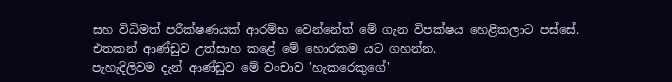සහ විධිමත් පරීක්ෂණයක් ආරම්භ වෙන්නේත් මේ ගැන විපක්ෂය හෙළිකලාට පස්සේ.
එතකන් ආණ්ඩුව උත්සාහ කළේ මේ හොරකම යට ගහන්න.
පැහැදිලිවම දැන් ආණ්ඩුව මේ වංචාව 'හැකරෙකුගේ'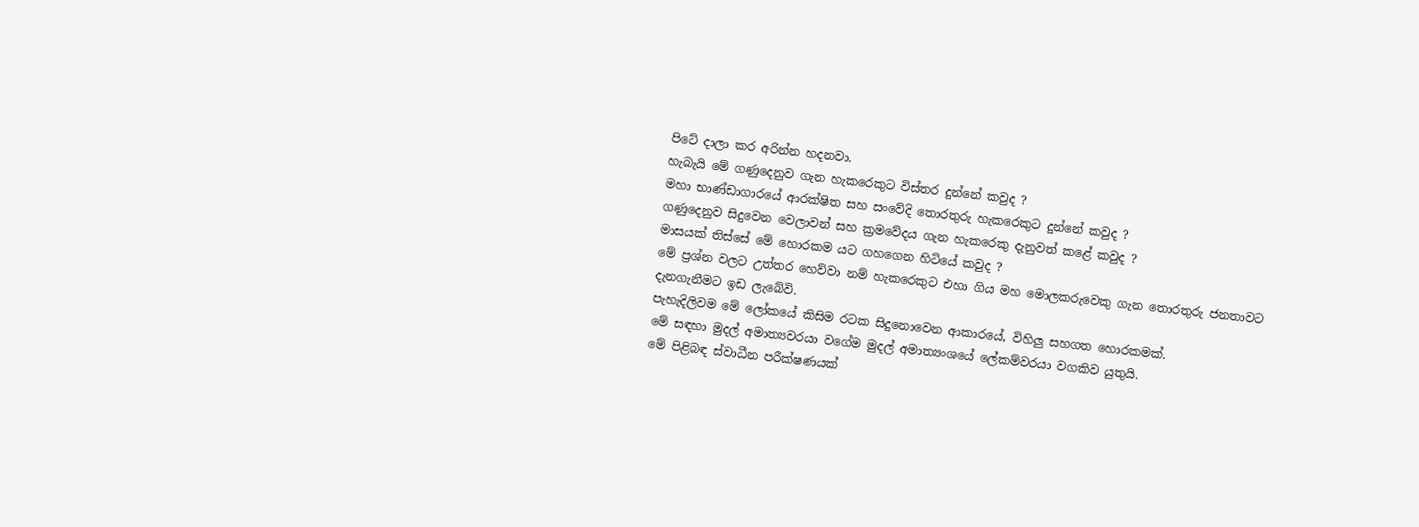පිටේ දාලා කර අරින්න හදනවා.
හැබැයි මේ ගණුදෙනුව ගැන හැකරෙකුට විස්තර දුන්නේ කවුද ?
මහා භාණ්ඩාගාරයේ ආරක්ෂිත සහ සංවේදි තොරතුරු හැකරෙකුට දුන්නේ කවුද ?
ගණුදෙනුව සිදුවෙන වෙලාවන් සහ ක්‍රමවේදය ගැන හැකරෙකු දැනුවත් කළේ කවුද ?
මාසයක් තිස්සේ මේ හොරකම යට ගහගෙන හිටියේ කවුද ?
මේ ප්‍රශ්න වලට උත්තර හෙව්වා නම් හැකරෙකුට එහා ගිය මහ මොලකරුවෙකු ගැන තොරතුරු ජනතාවට දැනගැනීමට ඉඩ ලැබේවි.
පැහැදිලිවම මේ ලෝකයේ කිසිම රටක සිදුනොවෙන ආකාරයේ, විහිලු සහගත හොරකමක්.
මේ සඳහා මුදල් අමාත්‍යවරයා වගේම මුදල් අමාත්‍යංශයේ ලේකම්වරයා වගකිව යුතුයි.
මේ පිළිබඳ ස්වාධීන පරීක්ෂණයක්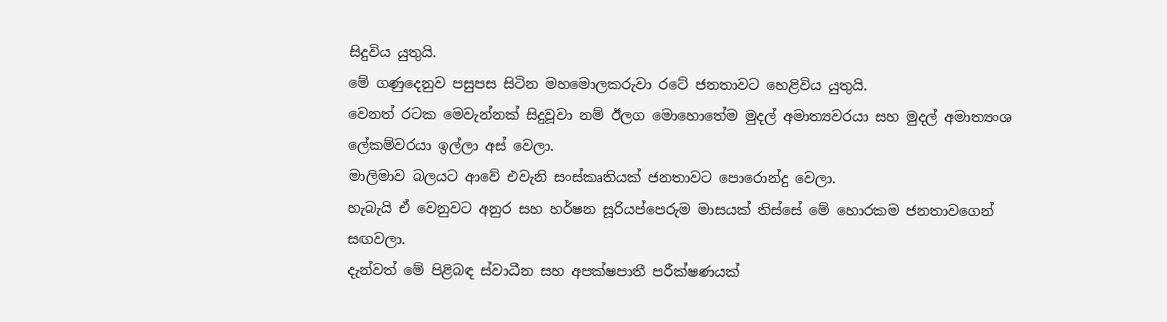සිදුවිය යුතුයි.
මේ ගණුදෙනුව පසුපස සිටින මහමොලකරුවා රටේ ජනතාවට හෙළිවිය යුතුයි.
වෙනත් රටක මෙවැන්නක් සිදුවූවා නම් ඊලග මොහොතේම මුදල් අමාත්‍යවරයා සහ මුදල් අමාත්‍යංශ ලේකම්වරයා ඉල්ලා අස් වෙලා.
මාලිමාව බලයට ආවේ එවැනි සංස්කෘතියක් ජනතාවට පොරොන්දු වෙලා.
හැබැයි ඒ වෙනුවට අනුර සහ හර්ෂන සූරියප්පෙරුම මාසයක් තිස්සේ මේ හොරකම ජනතාවගෙන් සඟවලා.
දැන්වත් මේ පිළිබඳ ස්වාධීන සහ අපක්ෂපාතී පරීක්ෂණයක්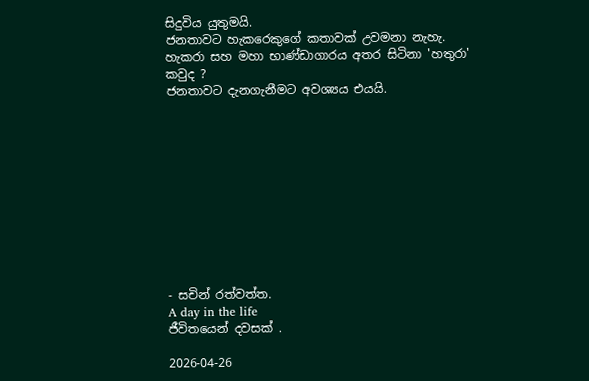සිදුවිය යුතුමයි.
ජනතාවට හැකරෙකුගේ කතාවක් උවමනා නැහැ.
හැකරා සහ මහා භාණ්ඩාගාරය අතර සිටිනා 'හතුරා' කවුද ?
ජනතාවට දැනගැනීමට අවශ්‍යය එයයි.











- සචින් රත්වත්ත.
A day in the life
ජීවිතයෙන් දවසක් .

2026-04-26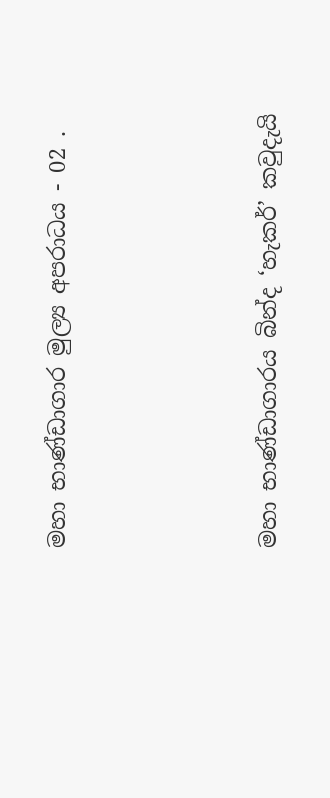මහා භාණ්ඩාගාර මුල්‍ය අපරාධය - 02 .




මහා භාණ්ඩාගාරය බින්ද ‘හැකර්’ කවුදැයි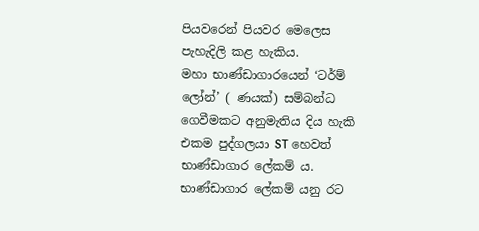පියවරෙන් පියවර මෙලෙස පැහැදිලි කළ හැකිය.
මහා භාණ්ඩාගාරයෙන් ‘ටර්ම් ලෝන්’ ( ණයක්) සම්බන්ධ ගෙවීමකට අනුමැතිය දිය හැකි එකම පුද්ගලයා ST හෙවත් භාණ්ඩාගාර ලේකම් ය. භාණ්ඩාගාර ලේකම් යනු රට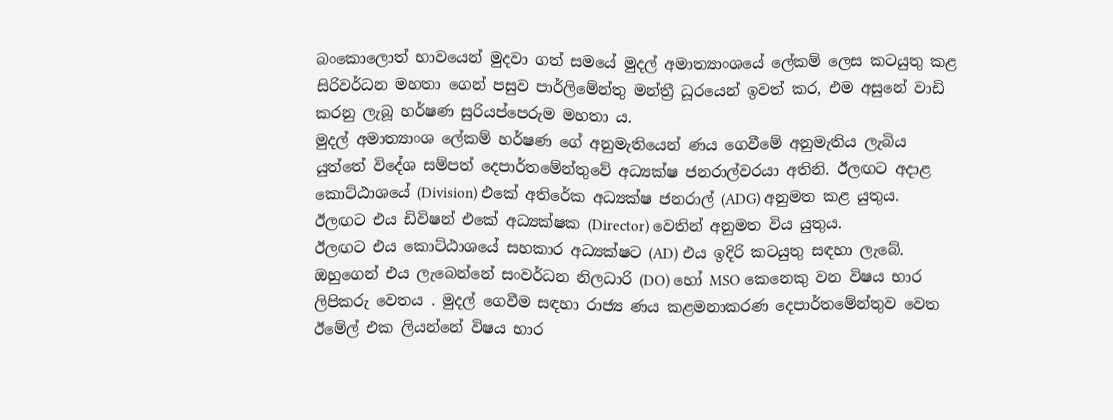බංකොලොත් භාවයෙන් මුදවා ගත් සමයේ මුදල් අමාත්‍යාංශයේ ලේකම් ලෙස කටයුතු කළ සිරිවර්ධන මහතා ගෙන් පසුව පාර්ලිමේන්තු මන්ත්‍රී ධූරයෙන් ඉවත් කර, එම අසුනේ වාඩි කරනු ලැබූ හර්ෂණ සුරියප්පෙරුම මහතා ය.
මුදල් අමාත්‍යාංශ ලේකම් හර්ෂණ ගේ අනුමැතියෙන් ණය ගෙවීමේ අනුමැතිය ලැබිය යුත්තේ විදේශ සම්පත් දෙපාර්තමේන්තුවේ අධ්‍යක්ෂ ජනරාල්වරයා අතිනි. ඊලඟට අදාළ කොට්ඨාශයේ (Division) එකේ අතිරේක අධ්‍යක්ෂ ජනරාල් (ADG) අනුමත කළ යුතුය. ඊලඟට එය ඩිවිෂන් එකේ අධ්‍යක්ෂක (Director) වෙතින් අනුමත විය යුතුය.
ඊලඟට එය කොට්ඨාශයේ සහකාර අධ්‍යක්ෂට (AD) එය ඉදිරි කටයුතු සඳහා ලැබේ. ඔහුගෙන් එය ලැබෙන්නේ සංවර්ධන නිලධාරි (DO) හෝ MSO කෙනෙකු වන විෂය භාර ලිපිකරු වෙතය . මුදල් ගෙවීම සඳහා රාජ්‍ය ණය කළමනාකරණ දෙපාර්තමේන්තුව වෙත ඊමේල් එක ලියන්නේ විෂය භාර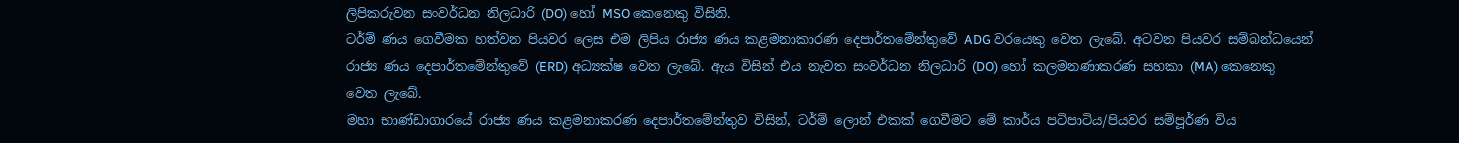ලිපිකරුවන සංවර්ධන නිලධාරි (DO) හෝ MSO කෙනෙකු විසිනි.
ටර්ම් ණය ගෙවීමක හත්වන පියවර ලෙස එම ලිපිය රාජ්‍ය ණය කළමනාකාරණ දෙපාර්තමේන්තුවේ ADG වරයෙකු වෙත ලැබේ. අටවන පියවර සම්බන්ධයෙන් රාජ්‍ය ණය දෙපාර්තමේන්තුවේ (ERD) අධ්‍යක්ෂ වෙත ලැබේ. ඇය විසින් එය නැවත සංවර්ධන නිලධාරි (DO) හෝ කලමනණාකරණ සහකා (MA) කෙනෙකු වෙත ලැබේ.
මහා භාණ්ඩාගාරයේ රාජ්‍ය ණය කළමනාකරණ දෙපාර්තමේන්තුව විසින්, ටර්ම් ලොන් එකක් ගෙවීමට මේ කාර්ය පටිපාටිය/පියවර සම්පූර්ණ විය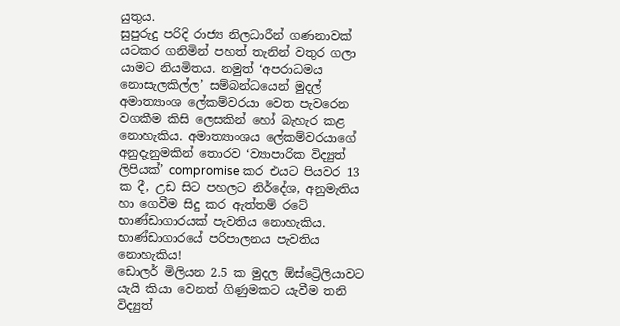යුතුය.
සුපුරුදු පරිදි ‍රාජ්‍ය නිලධාරීන් ගණනාවක් යටකර ගනිමින් පහත් තැනින් වතුර ගලා යාමට නියමිතය. නමුත් ‘අපරාධමය නොසැලකිල්ල’ සම්බන්ධයෙන් මුදල් අමාත්‍යාංශ ලේකම්වරයා වෙත පැවරෙන වගකීම කිසි ලෙසකින් හෝ බැහැර කළ නොහැකිය. අමාත්‍යාංශය ලේකම්වරයාගේ අනුදැනුමකින් තොරව ‘ව්‍යාපාරික විද්‍යුත් ලිපියක්’ compromise කර එයට පියවර 13 ක දී, උඩ සිට පහලට නිර්දේශ, අනුමැතිය හා ගෙවීම සිදු කර ඇත්තම් රටේ භාණ්ඩාගාරයක් පැවතිය නොහැකිය. භාණ්ඩාගාරයේ පරිපාලනය පැවතිය නොහැකිය!
ඩොලර් මිලියන 2.5 ක මුදල ඕස්ට්‍රෙිලියාවට යැයි කියා වෙනත් ගිණුමකට යැවීම තනි විද්‍යුත්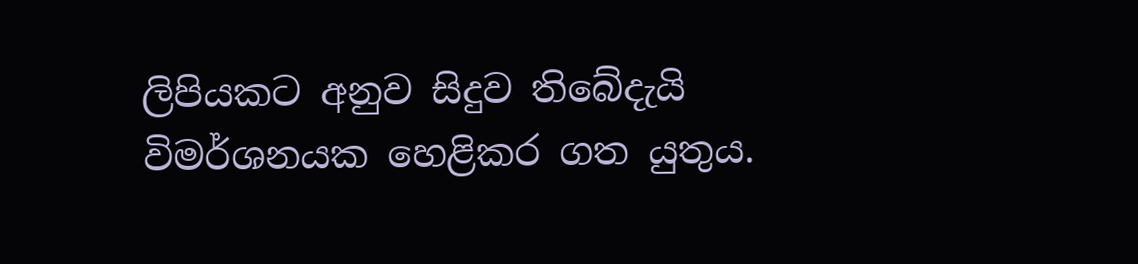ලිපියකට අනුව සිදුව තිබේදැයි විමර්ශනයක හෙළිකර ගත යුතුය.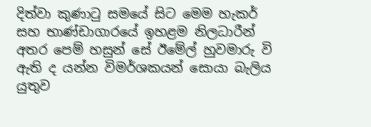දිත්වා කුණාටු සමයේ සිට මෙම හැකර් සහ භාණ්ඩාගාරයේ ඉහළම නිලධාරීන් අතර පෙම් හසුන් සේ ඊමේල් හුවමාරු වි ඇති ද යන්න විමර්ශකයන් සොයා බැලිය යුතුව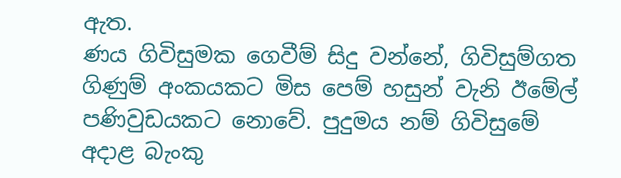ඇත.
ණය ගිවිසුමක ගෙවීම් සිදු වන්නේ, ගිවිසුම්ගත ගිණුම් අංකයකට මිස පෙම් හසුන් වැනි ඊමේල් පණිවුඩයකට නොවේ. පුදුමය නම් ගිවිසුමේ අදාළ බැංකු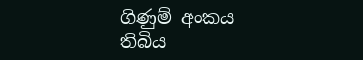ගිණුම් අංකය තිබිය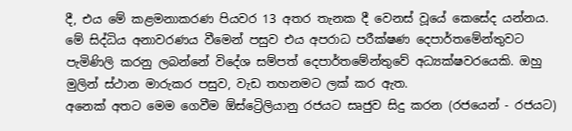දී, එය මේ කළමනාකරණ පියවර 13 අතර තැනක දී වෙනස් වූයේ කෙසේද යන්නය.
මේ සිද්ධිය අනාවරණය වීමෙන් පසුව එය අපරාධ පරීක්ෂණ දෙපාර්තමේන්තුවට පැමිණිලි කරනු ලබන්නේ විදේශ සම්පත් දෙපාර්තමේන්තුවේ අධ්‍යක්ෂවරයෙකි. ඔහු මුලින් ස්ථාන මාරුකර පසුව, වැඩ තහනමට ලක් කර ඇත.
අනෙක් අතට මෙම ගෙවීම ඕස්ට්‍රෙිලියානු රජයට සෘජුව සිදු කරන (රජයෙන් - රජයට)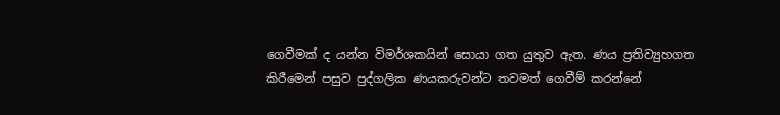ගෙවීමක් ද යන්න විමර්ශකයින් සොයා ගත යුතුව ඇත. ණය ප්‍රතිව්‍යුහගත කිරීමෙන් පසුව පුද්ගලික ණයකරුවන්ට තවමත් ගෙවීම් කරන්නේ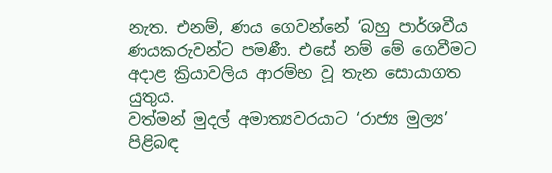නැත. එනම්, ණය ගෙවන්නේ ‘බහු පාර්ශවීය ණයකරුවන්ට පමණී. එසේ නම් මේ ගෙවීමට අදාළ ක්‍රියාවලිය ආරම්භ වූ තැන සොයාගත යුතුය.
වත්මන් මුදල් අමාත්‍යවරයාට ‘රාජ්‍ය මුල්‍ය’ පිළිබඳ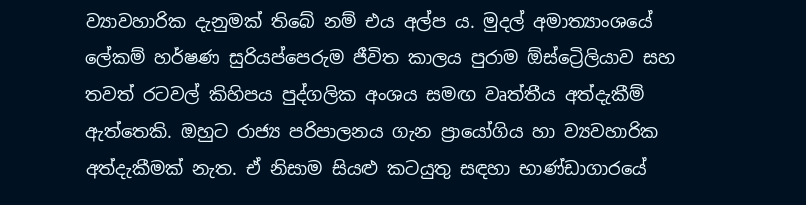ව්‍යාවහාරික දැනුමක් තිබේ නම් එය අල්ප ය. මුදල් අමාත්‍යාංශයේ ලේකම් හර්ෂණ සුරියප්පෙරුම ජීවිත කාලය පුරාම ඕස්ට්‍රෙිලියාව සහ තවත් රටවල් කිහිපය පුද්ගලික අංශය සමඟ වෘත්තීය අත්දැකීම් ඇත්තෙකි. ඔහුට රාජ්‍ය පරිපාලනය ගැන ප්‍රායෝගිය හා ව්‍යවහාරික අත්දැකීමක් නැත. ඒ නිසාම සියළු කටයුතු සඳහා භාණ්ඩාගාරයේ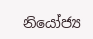නියෝජ්‍ය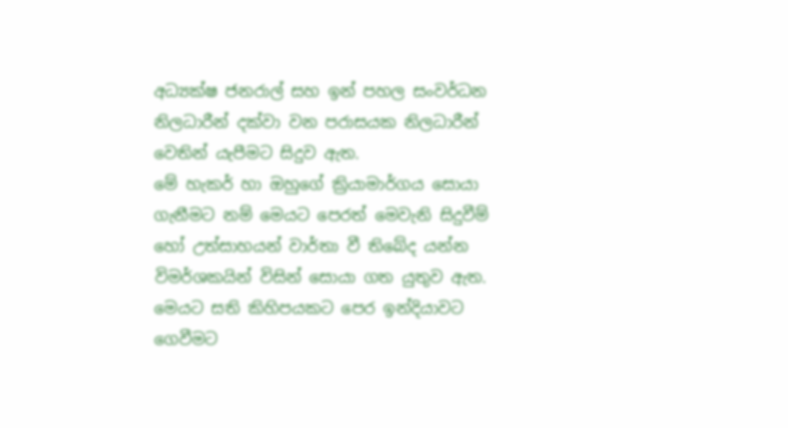අධ්‍යක්ෂ ජනරාල් සහ ඉන් පහල සංවර්ධන නිලධාරීන් දක්වා වන පරාසයක නිලධාරීන් වෙතින් යැපීමට සිදුව ඇත.
මේ හැකර් හා ඔහුගේ ක්‍රියාමාර්ගය සොයා ගැනීමට නම් මෙයට පෙරත් මෙවැනි සිදුවීම් හෝ උත්සාහයන් වාර්තා වී තිබේද යන්න විමර්ශකයින් විසින් සොයා ගත යුතුව ඇත. මෙයට සති කිහිපයකට පෙර ඉන්දියාවට ගෙවීමට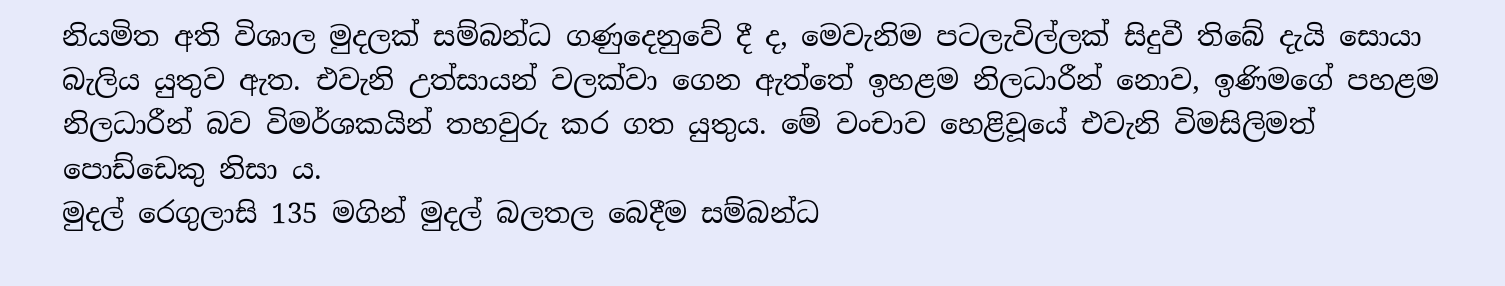නියමිත අති විශාල මුදලක් සම්බන්ධ ගණුදෙනුවේ දී ද, මෙවැනිම පටලැවිල්ලක් සිදුවී තිබේ දැයි සොයා බැලිය යුතුව ඇත. එවැනි උත්සායන් වලක්වා ගෙන ඇත්තේ ඉහළම නිලධාරීන් නොව, ඉණිමගේ පහළම නිලධාරීන් බව විමර්ශකයින් තහවුරු කර ගත යුතුය. මේ වංචාව හෙළිවූයේ එවැනි විමසිලිමත් පොඩ්ඩෙකු නිසා ය.
මුදල් රෙගුලාසි 135 මගින් මුදල් ‍බලතල බෙදීම සම්බන්ධ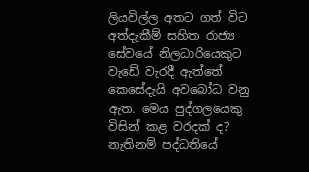ලියවිල්ල අතට ගත් විට අත්දැකීම් සහිත රාජ්‍ය සේවයේ නිලධාරියෙකුට වැඩේ වැරදී ඇත්තේ කෙසේදැයි අවබෝධ වනු ඇත. මෙය පුද්ගලයෙකු විසින් කළ වරදක් ද? නැතිනම් පද්ධතියේ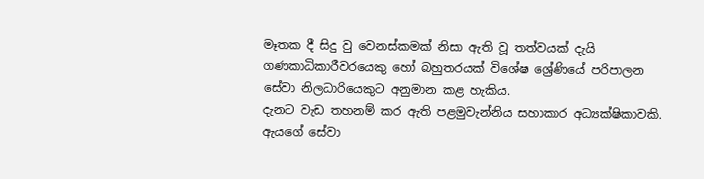මෑතක දී සිදු වු වෙනස්කමක් නිසා ඇති වූ තත්වයක් දැයි ගණකාධිකාරීවරයෙකු හෝ බහුතරයක් විශේෂ ශ්‍රේණියේ පරිපාලන සේවා නිලධාරියෙකුට අනුමාන කළ හැකිය.
දැනට වැඩ තහනම් කර ඇති පළමුවැන්නිය සහාකාර අධ්‍යක්ෂිකාවකි. ඇයගේ සේවා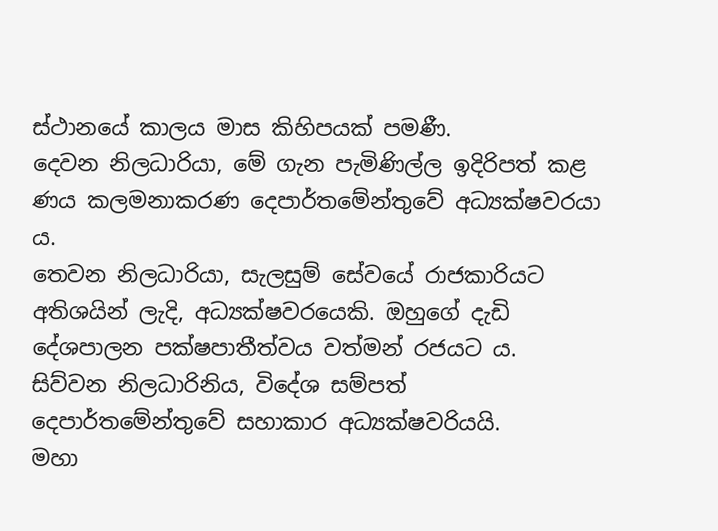ස්ථානයේ කාලය මාස කිහිපයක් පමණී.
දෙවන නිලධාරියා, මේ ගැන පැමිණිල්ල ඉදිරිපත් කළ ණය කලමනාකරණ දෙපාර්තමේන්තුවේ අධ්‍යක්ෂවරයා ය.
තෙවන නිලධාරියා, සැලසුම් සේවයේ රාජකාරියට අතිශයින් ලැදි, අධ්‍යක්ෂවරයෙකි. ඔහුගේ දැඩි දේශපාලන පක්ෂපාතීත්වය වත්මන් රජයට ය.
සිව්වන නිලධාරිනිය, විදේශ සම්පත් දෙපාර්තමේන්තුවේ සහාකාර අධ්‍යක්ෂවරියයි.
මහා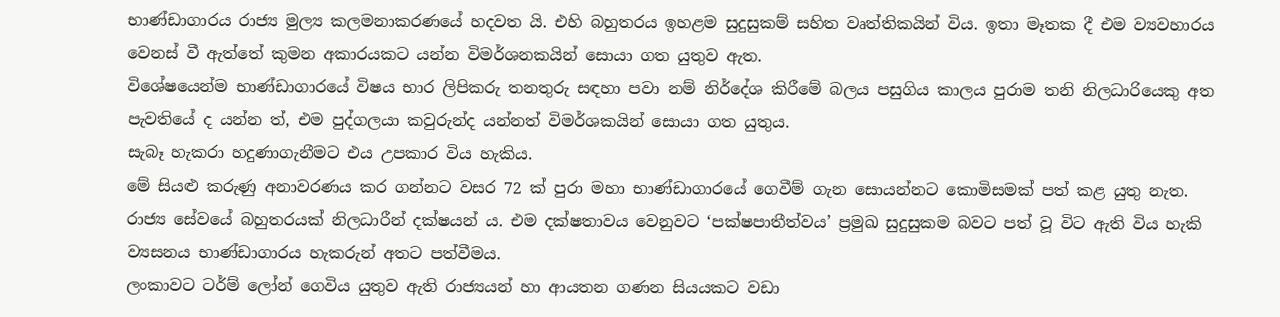භාණ්ඩාගාරය රාජ්‍ය මුල්‍ය කලමනාකරණයේ හදවත යි. එහි බහුතරය ඉහළම සුදුසුකම් සහිත වෘත්තිකයින් විය. ඉතා මෑතක දී එම ව්‍යවහාරය වෙනස් වී ඇත්තේ කුමන අකාරයකට යන්න විමර්ශනකයින් සොයා ගත යුතුව ඇත.
විශේෂයෙන්ම භාණ්ඩාගාරයේ විෂය භාර ලිපිකරු තනතුරු සඳහා පවා නම් නි‍ර්දේශ කිරීමේ බලය පසුගිය කාලය පුරාම තනි නිලධාරියෙකු අත පැවතියේ ද යන්න ත්, එම පුද්ගලයා කවුරුන්ද යන්නත් විමර්ශකයින් සොයා ගත යුතුය.
සැබෑ හැකරා හදුණාගැනීමට එය උපකාර විය හැකිය.
මේ සියළු කරුණු අනාවරණය කර ගන්නට වසර 72 ක් පුරා මහා භාණ්ඩාගාරයේ ගෙවීම් ගැන සොයන්නට කොමිසමක් පත් කළ යුතු නැත.
රාජ්‍ය සේවයේ බහුතරයක් නිලධාරීන් දක්ෂයන් ය. එම දක්ෂතාවය වෙනුවට ‘පක්ෂපාතීත්වය’ ප්‍රමුඛ සුදුසුකම බවට පත් වූ විට ඇති විය හැකි ව්‍යසනය භාණ්ඩාගාරය හැකරුන් අතට පත්වීමය.
ලංකාවට ටර්ම් ලෝන් ගෙවිය යුතුව ඇති රාජ්‍යයන් හා ආයතන ගණන සියයකට වඩා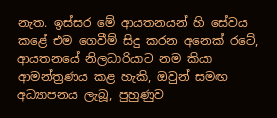නැත. ඉස්සර මේ ආයතනයන් හි සේවය කළේ එම ගෙවීම් සිදු කරන අනෙක් රටේ, ආයතනයේ නිලධාරියාට නම කියා ආමන්ත්‍රණය කළ හැකි, ඔවුන් සමඟ අධ්‍යාපනය ලැබූ, පුහුණුව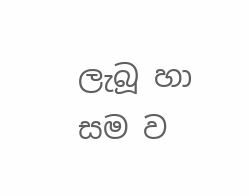ලැබූ හා සම ව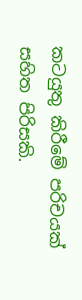කටයුතු කිරීමේ පරිචයක් සහිත පිරිසකි.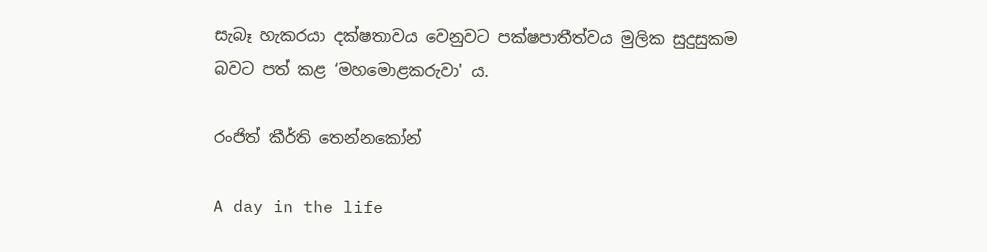සැබෑ හැකරයා දක්ෂතාවය වෙනුවට පක්ෂපාතීත්වය මුලික සුදුසුකම බවට පත් කළ ‘මහමොළකරුවා' ය.

රංජිත් කීර්ති තෙන්නකෝන්

A day in the life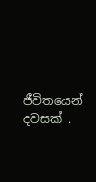ජීවිතයෙන් දවසක් .